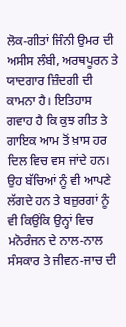ਲੋਕ-ਗੀਤਾਂ ਜਿੰਨੀ ਉਮਰ ਦੀ ਅਸੀਸ ਲੰਬੀ, ਅਰਥਪੂਰਨ ਤੇ ਯਾਦਗਾਰ ਜ਼ਿੰਦਗੀ ਦੀ ਕਾਮਨਾ ਹੈ। ਇਤਿਹਾਸ ਗਵਾਹ ਹੈ ਕਿ ਕੁਝ ਗੀਤ ਤੇ ਗਾਇਕ ਆਮ ਤੋਂ ਖ਼ਾਸ ਹਰ ਦਿਲ ਵਿਚ ਵਸ ਜਾਂਦੇ ਹਨ। ਉਹ ਬੱਚਿਆਂ ਨੂੰ ਵੀ ਆਪਣੇ ਲੱਗਦੇ ਹਨ ਤੇ ਬਜ਼ੁਰਗਾਂ ਨੂੰ ਵੀ ਕਿਉਂਕਿ ਉਨ੍ਹਾਂ ਵਿਚ ਮਨੋਰੰਜਨ ਦੇ ਨਾਲ-ਨਾਲ ਸੰਸਕਾਰ ਤੇ ਜੀਵਨ-ਜਾਚ ਦੀ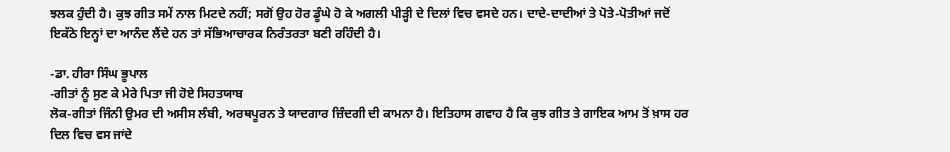ਝਲਕ ਹੁੰਦੀ ਹੈ। ਕੁਝ ਗੀਤ ਸਮੇਂ ਨਾਲ ਮਿਟਦੇ ਨਹੀਂ; ਸਗੋਂ ਉਹ ਹੋਰ ਡੂੰਘੇ ਹੋ ਕੇ ਅਗਲੀ ਪੀੜ੍ਹੀ ਦੇ ਦਿਲਾਂ ਵਿਚ ਵਸਦੇ ਹਨ। ਦਾਦੇ-ਦਾਦੀਆਂ ਤੇ ਪੋਤੇ-ਪੋਤੀਆਂ ਜਦੋਂ ਇਕੱਠੇ ਇਨ੍ਹਾਂ ਦਾ ਆਨੰਦ ਲੈਂਦੇ ਹਨ ਤਾਂ ਸੱਭਿਆਚਾਰਕ ਨਿਰੰਤਰਤਾ ਬਣੀ ਰਹਿੰਦੀ ਹੈ।

-ਡਾ. ਹੀਰਾ ਸਿੰਘ ਭੂਪਾਲ
-ਗੀਤਾਂ ਨੂੰ ਸੁਣ ਕੇ ਮੇਰੇ ਪਿਤਾ ਜੀ ਹੋਏ ਸਿਹਤਯਾਬ
ਲੋਕ-ਗੀਤਾਂ ਜਿੰਨੀ ਉਮਰ ਦੀ ਅਸੀਸ ਲੰਬੀ, ਅਰਥਪੂਰਨ ਤੇ ਯਾਦਗਾਰ ਜ਼ਿੰਦਗੀ ਦੀ ਕਾਮਨਾ ਹੈ। ਇਤਿਹਾਸ ਗਵਾਹ ਹੈ ਕਿ ਕੁਝ ਗੀਤ ਤੇ ਗਾਇਕ ਆਮ ਤੋਂ ਖ਼ਾਸ ਹਰ ਦਿਲ ਵਿਚ ਵਸ ਜਾਂਦੇ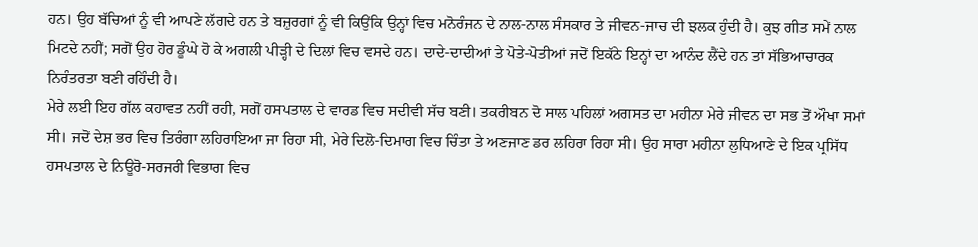ਹਨ। ਉਹ ਬੱਚਿਆਂ ਨੂੰ ਵੀ ਆਪਣੇ ਲੱਗਦੇ ਹਨ ਤੇ ਬਜ਼ੁਰਗਾਂ ਨੂੰ ਵੀ ਕਿਉਂਕਿ ਉਨ੍ਹਾਂ ਵਿਚ ਮਨੋਰੰਜਨ ਦੇ ਨਾਲ-ਨਾਲ ਸੰਸਕਾਰ ਤੇ ਜੀਵਨ-ਜਾਚ ਦੀ ਝਲਕ ਹੁੰਦੀ ਹੈ। ਕੁਝ ਗੀਤ ਸਮੇਂ ਨਾਲ ਮਿਟਦੇ ਨਹੀਂ; ਸਗੋਂ ਉਹ ਹੋਰ ਡੂੰਘੇ ਹੋ ਕੇ ਅਗਲੀ ਪੀੜ੍ਹੀ ਦੇ ਦਿਲਾਂ ਵਿਚ ਵਸਦੇ ਹਨ। ਦਾਦੇ-ਦਾਦੀਆਂ ਤੇ ਪੋਤੇ-ਪੋਤੀਆਂ ਜਦੋਂ ਇਕੱਠੇ ਇਨ੍ਹਾਂ ਦਾ ਆਨੰਦ ਲੈਂਦੇ ਹਨ ਤਾਂ ਸੱਭਿਆਚਾਰਕ ਨਿਰੰਤਰਤਾ ਬਣੀ ਰਹਿੰਦੀ ਹੈ।
ਮੇਰੇ ਲਈ ਇਹ ਗੱਲ ਕਹਾਵਤ ਨਹੀਂ ਰਹੀ, ਸਗੋਂ ਹਸਪਤਾਲ ਦੇ ਵਾਰਡ ਵਿਚ ਸਦੀਵੀ ਸੱਚ ਬਣੀ। ਤਕਰੀਬਨ ਦੋ ਸਾਲ ਪਹਿਲਾਂ ਅਗਸਤ ਦਾ ਮਹੀਨਾ ਮੇਰੇ ਜੀਵਨ ਦਾ ਸਭ ਤੋਂ ਔਖਾ ਸਮਾਂ ਸੀ। ਜਦੋਂ ਦੇਸ਼ ਭਰ ਵਿਚ ਤਿਰੰਗਾ ਲਹਿਰਾਇਆ ਜਾ ਰਿਹਾ ਸੀ, ਮੇਰੇ ਦਿਲੋ-ਦਿਮਾਗ ਵਿਚ ਚਿੰਤਾ ਤੇ ਅਣਜਾਣ ਡਰ ਲਹਿਰਾ ਰਿਹਾ ਸੀ। ਉਹ ਸਾਰਾ ਮਹੀਨਾ ਲੁਧਿਆਣੇ ਦੇ ਇਕ ਪ੍ਰਸਿੱਧ ਹਸਪਤਾਲ ਦੇ ਨਿਊਰੋ-ਸਰਜਰੀ ਵਿਭਾਗ ਵਿਚ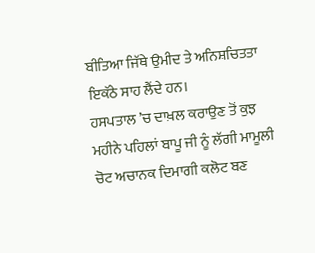ਬੀਤਿਆ ਜਿੱਥੇ ਉਮੀਦ ਤੇ ਅਨਿਸ਼ਚਿਤਤਾ ਇਕੱਠੇ ਸਾਹ ਲੈਂਦੇ ਹਨ।
ਹਸਪਤਾਲ ’ਚ ਦਾਖ਼ਲ ਕਰਾਉਣ ਤੋਂ ਕੁਝ ਮਹੀਨੇ ਪਹਿਲਾਂ ਬਾਪੂ ਜੀ ਨੂੰ ਲੱਗੀ ਮਾਮੂਲੀ ਚੋਟ ਅਚਾਨਕ ਦਿਮਾਗੀ ਕਲੋਟ ਬਣ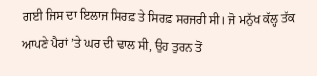ਗਈ ਜਿਸ ਦਾ ਇਲਾਜ ਸਿਰਫ਼ ਤੇ ਸਿਰਫ਼ ਸਰਜਰੀ ਸੀ। ਜੋ ਮਨੁੱਖ ਕੱਲ੍ਹ ਤੱਕ ਆਪਣੇ ਪੈਰਾਂ ’ਤੇ ਘਰ ਦੀ ਢਾਲ ਸੀ, ਉਹ ਤੁਰਨ ਤੋਂ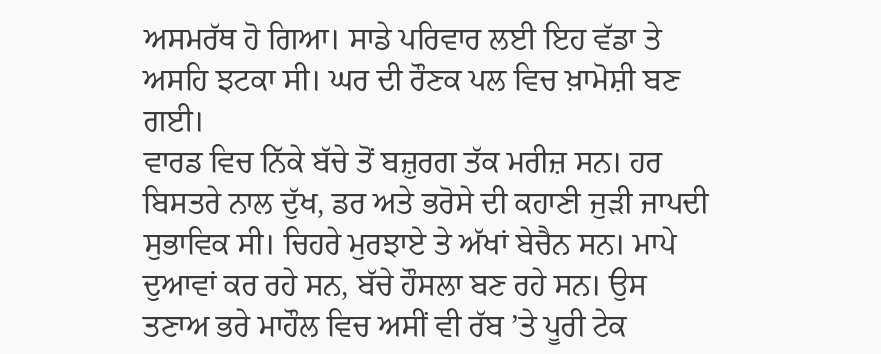ਅਸਮਰੱਥ ਹੋ ਗਿਆ। ਸਾਡੇ ਪਰਿਵਾਰ ਲਈ ਇਹ ਵੱਡਾ ਤੇ ਅਸਹਿ ਝਟਕਾ ਸੀ। ਘਰ ਦੀ ਰੌਣਕ ਪਲ ਵਿਚ ਖ਼ਾਮੋਸ਼ੀ ਬਣ ਗਈ।
ਵਾਰਡ ਵਿਚ ਨਿੱਕੇ ਬੱਚੇ ਤੋਂ ਬਜ਼ੁਰਗ ਤੱਕ ਮਰੀਜ਼ ਸਨ। ਹਰ ਬਿਸਤਰੇ ਨਾਲ ਦੁੱਖ, ਡਰ ਅਤੇ ਭਰੋਸੇ ਦੀ ਕਹਾਣੀ ਜੁੜੀ ਜਾਪਦੀ ਸੁਭਾਵਿਕ ਸੀ। ਚਿਹਰੇ ਮੁਰਝਾਏ ਤੇ ਅੱਖਾਂ ਬੇਚੈਨ ਸਨ। ਮਾਪੇ ਦੁਆਵਾਂ ਕਰ ਰਹੇ ਸਨ, ਬੱਚੇ ਹੌਸਲਾ ਬਣ ਰਹੇ ਸਨ। ਉਸ ਤਣਾਅ ਭਰੇ ਮਾਹੌਲ ਵਿਚ ਅਸੀਂ ਵੀ ਰੱਬ ’ਤੇ ਪੂਰੀ ਟੇਕ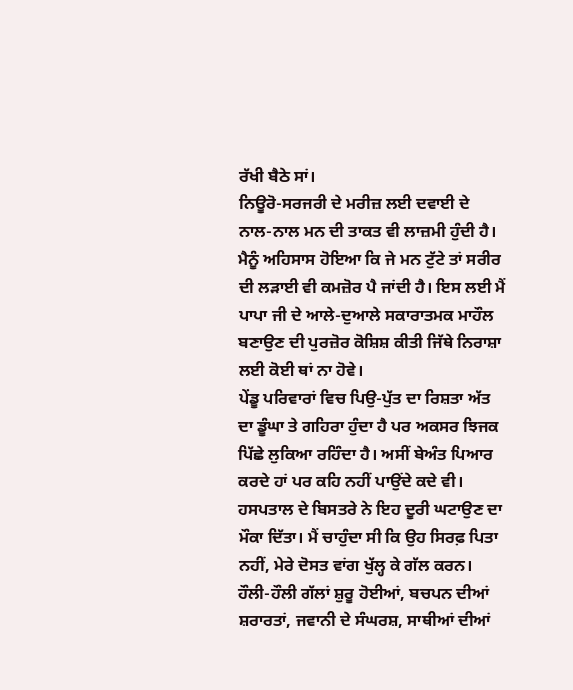ਰੱਖੀ ਬੈਠੇ ਸਾਂ।
ਨਿਊਰੋ-ਸਰਜਰੀ ਦੇ ਮਰੀਜ਼ ਲਈ ਦਵਾਈ ਦੇ ਨਾਲ-ਨਾਲ ਮਨ ਦੀ ਤਾਕਤ ਵੀ ਲਾਜ਼ਮੀ ਹੁੰਦੀ ਹੈ। ਮੈਨੂੰ ਅਹਿਸਾਸ ਹੋਇਆ ਕਿ ਜੇ ਮਨ ਟੁੱਟੇ ਤਾਂ ਸਰੀਰ ਦੀ ਲੜਾਈ ਵੀ ਕਮਜ਼ੋਰ ਪੈ ਜਾਂਦੀ ਹੈ। ਇਸ ਲਈ ਮੈਂ ਪਾਪਾ ਜੀ ਦੇ ਆਲੇ-ਦੁਆਲੇ ਸਕਾਰਾਤਮਕ ਮਾਹੌਲ ਬਣਾਉਣ ਦੀ ਪੁਰਜ਼ੋਰ ਕੋਸ਼ਿਸ਼ ਕੀਤੀ ਜਿੱਥੇ ਨਿਰਾਸ਼ਾ ਲਈ ਕੋਈ ਥਾਂ ਨਾ ਹੋਵੇ।
ਪੇਂਡੂ ਪਰਿਵਾਰਾਂ ਵਿਚ ਪਿਉ-ਪੁੱਤ ਦਾ ਰਿਸ਼ਤਾ ਅੱਤ ਦਾ ਡੂੰਘਾ ਤੇ ਗਹਿਰਾ ਹੁੰਦਾ ਹੈ ਪਰ ਅਕਸਰ ਝਿਜਕ ਪਿੱਛੇ ਲੁਕਿਆ ਰਹਿੰਦਾ ਹੈ। ਅਸੀਂ ਬੇਅੰਤ ਪਿਆਰ ਕਰਦੇ ਹਾਂ ਪਰ ਕਹਿ ਨਹੀਂ ਪਾਉਂਦੇ ਕਦੇ ਵੀ। ਹਸਪਤਾਲ ਦੇ ਬਿਸਤਰੇ ਨੇ ਇਹ ਦੂਰੀ ਘਟਾਉਣ ਦਾ ਮੌਕਾ ਦਿੱਤਾ। ਮੈਂ ਚਾਹੁੰਦਾ ਸੀ ਕਿ ਉਹ ਸਿਰਫ਼ ਪਿਤਾ ਨਹੀਂ, ਮੇਰੇ ਦੋਸਤ ਵਾਂਗ ਖੁੱਲ੍ਹ ਕੇ ਗੱਲ ਕਰਨ। ਹੌਲੀ-ਹੌਲੀ ਗੱਲਾਂ ਸ਼ੁਰੂ ਹੋਈਆਂ, ਬਚਪਨ ਦੀਆਂ ਸ਼ਰਾਰਤਾਂ, ਜਵਾਨੀ ਦੇ ਸੰਘਰਸ਼, ਸਾਥੀਆਂ ਦੀਆਂ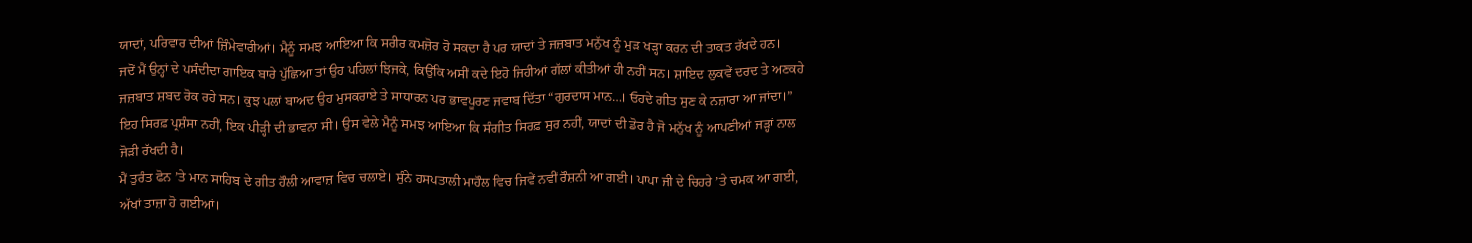ਯਾਦਾਂ, ਪਰਿਵਾਰ ਦੀਆਂ ਜ਼ਿੰਮੇਵਾਰੀਆਂ। ਮੈਨੂੰ ਸਮਝ ਆਇਆ ਕਿ ਸਰੀਰ ਕਮਜ਼ੋਰ ਹੋ ਸਕਦਾ ਹੈ ਪਰ ਯਾਦਾਂ ਤੇ ਜਜ਼ਬਾਤ ਮਨੁੱਖ ਨੂੰ ਮੁੜ ਖੜ੍ਹਾ ਕਰਨ ਦੀ ਤਾਕਤ ਰੱਖਦੇ ਹਨ।
ਜਦੋਂ ਮੈਂ ਉਨ੍ਹਾਂ ਦੇ ਪਸੰਦੀਦਾ ਗਾਇਕ ਬਾਰੇ ਪੁੱਛਿਆ ਤਾਂ ਉਹ ਪਹਿਲਾਂ ਝਿਜਕੇ, ਕਿਉਂਕਿ ਅਸੀਂ ਕਦੇ ਇਹੋ ਜਿਹੀਆਂ ਗੱਲਾਂ ਕੀਤੀਆਂ ਹੀ ਨਹੀਂ ਸਨ। ਸ਼ਾਇਦ ਲੁਕਵੇਂ ਦਰਦ ਤੇ ਅਣਕਹੇ ਜਜ਼ਬਾਤ ਸ਼ਬਦ ਰੋਕ ਰਹੇ ਸਨ। ਕੁਝ ਪਲਾਂ ਬਾਅਦ ਉਹ ਮੁਸਕਰਾਏ ਤੇ ਸਾਧਾਰਨ ਪਰ ਭਾਵਪੂਰਣ ਜਵਾਬ ਦਿੱਤਾ “ਗੁਰਦਾਸ ਮਾਨ…। ਓਹਦੇ ਗੀਤ ਸੁਣ ਕੇ ਨਜ਼ਾਰਾ ਆ ਜਾਂਦਾ।” ਇਹ ਸਿਰਫ਼ ਪ੍ਰਸ਼ੰਸਾ ਨਹੀਂ, ਇਕ ਪੀੜ੍ਹੀ ਦੀ ਭਾਵਨਾ ਸੀ। ਉਸ ਵੇਲੇ ਮੈਨੂੰ ਸਮਝ ਆਇਆ ਕਿ ਸੰਗੀਤ ਸਿਰਫ਼ ਸੁਰ ਨਹੀਂ, ਯਾਦਾਂ ਦੀ ਡੋਰ ਹੈ ਜੋ ਮਨੁੱਖ ਨੂੰ ਆਪਣੀਆਂ ਜੜ੍ਹਾਂ ਨਾਲ ਜੋੜੀ ਰੱਖਦੀ ਹੈ।
ਮੈਂ ਤੁਰੰਤ ਫੋਨ ’ਤੇ ਮਾਨ ਸਾਹਿਬ ਦੇ ਗੀਤ ਹੌਲੀ ਆਵਾਜ਼ ਵਿਚ ਚਲਾਏ। ਸੁੰਨੇ ਹਸਪਤਾਲੀ ਮਾਹੌਲ ਵਿਚ ਜਿਵੇਂ ਨਵੀਂ ਰੌਸ਼ਨੀ ਆ ਗਈ। ਪਾਪਾ ਜੀ ਦੇ ਚਿਹਰੇ ’ਤੇ ਚਮਕ ਆ ਗਈ, ਅੱਖਾਂ ਤਾਜ਼ਾ ਹੋ ਗਈਆਂ।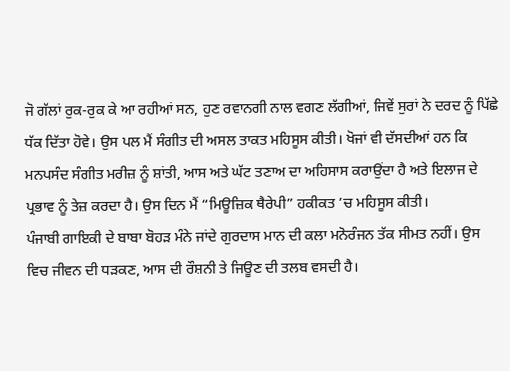ਜੋ ਗੱਲਾਂ ਰੁਕ-ਰੁਕ ਕੇ ਆ ਰਹੀਆਂ ਸਨ, ਹੁਣ ਰਵਾਨਗੀ ਨਾਲ ਵਗਣ ਲੱਗੀਆਂ, ਜਿਵੇਂ ਸੁਰਾਂ ਨੇ ਦਰਦ ਨੂੰ ਪਿੱਛੇ ਧੱਕ ਦਿੱਤਾ ਹੋਵੇ। ਉਸ ਪਲ ਮੈਂ ਸੰਗੀਤ ਦੀ ਅਸਲ ਤਾਕਤ ਮਹਿਸੂਸ ਕੀਤੀ। ਖੋਜਾਂ ਵੀ ਦੱਸਦੀਆਂ ਹਨ ਕਿ ਮਨਪਸੰਦ ਸੰਗੀਤ ਮਰੀਜ਼ ਨੂੰ ਸ਼ਾਂਤੀ, ਆਸ ਅਤੇ ਘੱਟ ਤਣਾਅ ਦਾ ਅਹਿਸਾਸ ਕਰਾਉਂਦਾ ਹੈ ਅਤੇ ਇਲਾਜ ਦੇ ਪ੍ਰਭਾਵ ਨੂੰ ਤੇਜ਼ ਕਰਦਾ ਹੈ। ਉਸ ਦਿਨ ਮੈਂ “ਮਿਊਜ਼ਿਕ ਥੈਰੇਪੀ” ਹਕੀਕਤ ’ਚ ਮਹਿਸੂਸ ਕੀਤੀ।
ਪੰਜਾਬੀ ਗਾਇਕੀ ਦੇ ਬਾਬਾ ਬੋਹੜ ਮੰਨੇ ਜਾਂਦੇ ਗੁਰਦਾਸ ਮਾਨ ਦੀ ਕਲਾ ਮਨੋਰੰਜਨ ਤੱਕ ਸੀਮਤ ਨਹੀਂ। ਉਸ ਵਿਚ ਜੀਵਨ ਦੀ ਧੜਕਣ, ਆਸ ਦੀ ਰੌਸ਼ਨੀ ਤੇ ਜਿਊਣ ਦੀ ਤਲਬ ਵਸਦੀ ਹੈ।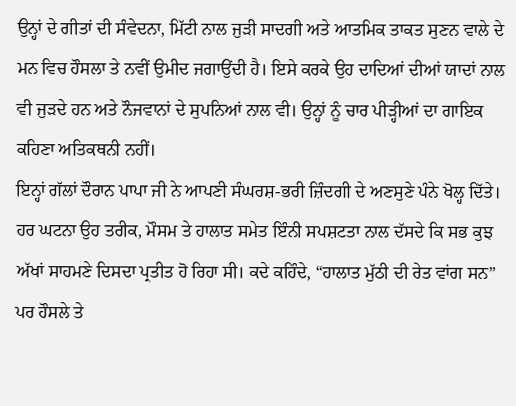ਉਨ੍ਹਾਂ ਦੇ ਗੀਤਾਂ ਦੀ ਸੰਵੇਦਨਾ, ਮਿੱਟੀ ਨਾਲ ਜੁੜੀ ਸਾਦਗੀ ਅਤੇ ਆਤਮਿਕ ਤਾਕਤ ਸੁਣਨ ਵਾਲੇ ਦੇ ਮਨ ਵਿਚ ਹੌਸਲਾ ਤੇ ਨਵੀਂ ਉਮੀਦ ਜਗਾਉਂਦੀ ਹੈ। ਇਸੇ ਕਰਕੇ ਉਹ ਦਾਦਿਆਂ ਦੀਆਂ ਯਾਦਾਂ ਨਾਲ ਵੀ ਜੁੜਦੇ ਹਨ ਅਤੇ ਨੌਜਵਾਨਾਂ ਦੇ ਸੁਪਨਿਆਂ ਨਾਲ ਵੀ। ਉਨ੍ਹਾਂ ਨੂੰ ਚਾਰ ਪੀੜ੍ਹੀਆਂ ਦਾ ਗਾਇਕ ਕਹਿਣਾ ਅਤਿਕਥਨੀ ਨਹੀਂ।
ਇਨ੍ਹਾਂ ਗੱਲਾਂ ਦੌਰਾਨ ਪਾਪਾ ਜੀ ਨੇ ਆਪਣੀ ਸੰਘਰਸ਼-ਭਰੀ ਜ਼ਿੰਦਗੀ ਦੇ ਅਣਸੁਣੇ ਪੰਨੇ ਖੋਲ੍ਹ ਦਿੱਤੇ। ਹਰ ਘਟਨਾ ਉਹ ਤਰੀਕ, ਮੌਸਮ ਤੇ ਹਾਲਾਤ ਸਮੇਤ ਇੰਨੀ ਸਪਸ਼ਟਤਾ ਨਾਲ ਦੱਸਦੇ ਕਿ ਸਭ ਕੁਝ ਅੱਖਾਂ ਸਾਹਮਣੇ ਦਿਸਦਾ ਪ੍ਰਤੀਤ ਹੋ ਰਿਹਾ ਸੀ। ਕਦੇ ਕਹਿੰਦੇ, “ਹਾਲਾਤ ਮੁੱਠੀ ਦੀ ਰੇਤ ਵਾਂਗ ਸਨ” ਪਰ ਹੌਸਲੇ ਤੇ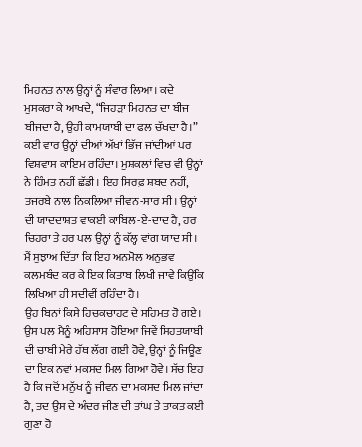ਮਿਹਨਤ ਨਾਲ ਉਨ੍ਹਾਂ ਨੂੰ ਸੰਵਾਰ ਲਿਆ। ਕਦੇ ਮੁਸਕਰਾ ਕੇ ਆਖਦੇ, “ਜਿਹੜਾ ਮਿਹਨਤ ਦਾ ਬੀਜ ਬੀਜਦਾ ਹੈ, ਉਹੀ ਕਾਮਯਾਬੀ ਦਾ ਫਲ ਚੱਖਦਾ ਹੈ।”
ਕਈ ਵਾਰ ਉਨ੍ਹਾਂ ਦੀਆਂ ਅੱਖਾਂ ਭਿੱਜ ਜਾਂਦੀਆਂ ਪਰ ਵਿਸ਼ਵਾਸ ਕਾਇਮ ਰਹਿੰਦਾ। ਮੁਸ਼ਕਲਾਂ ਵਿਚ ਵੀ ਉਨ੍ਹਾਂ ਨੇ ਹਿੰਮਤ ਨਹੀਂ ਛੱਡੀ। ਇਹ ਸਿਰਫ਼ ਸ਼ਬਦ ਨਹੀਂ, ਤਜਰਬੇ ਨਾਲ ਨਿਕਲਿਆ ਜੀਵਨ-ਸਾਰ ਸੀ। ਉਨ੍ਹਾਂ ਦੀ ਯਾਦਦਾਸ਼ਤ ਵਾਕਈ ਕਾਬਿਲ-ਏ-ਦਾਦ ਹੈ, ਹਰ ਚਿਹਰਾ ਤੇ ਹਰ ਪਲ ਉਨ੍ਹਾਂ ਨੂੰ ਕੱਲ੍ਹ ਵਾਂਗ ਯਾਦ ਸੀ। ਮੈਂ ਸੁਝਾਅ ਦਿੱਤਾ ਕਿ ਇਹ ਅਨਮੋਲ ਅਨੁਭਵ ਕਲਮਬੰਦ ਕਰ ਕੇ ਇਕ ਕਿਤਾਬ ਲਿਖੀ ਜਾਵੇ ਕਿਉਂਕਿ ਲਿਖਿਆ ਹੀ ਸਦੀਵੀਂ ਰਹਿੰਦਾ ਹੈ।
ਉਹ ਬਿਨਾਂ ਕਿਸੇ ਹਿਚਕਚਾਹਟ ਦੇ ਸਹਿਮਤ ਹੋ ਗਏ। ਉਸ ਪਲ ਮੈਨੂੰ ਅਹਿਸਾਸ ਹੋਇਆ ਜਿਵੇਂ ਸਿਹਤਯਾਬੀ ਦੀ ਚਾਬੀ ਮੇਰੇ ਹੱਥ ਲੱਗ ਗਈ ਹੋਵੇ, ਉਨ੍ਹਾਂ ਨੂੰ ਜਿਊਣ ਦਾ ਇਕ ਨਵਾਂ ਮਕਸਦ ਮਿਲ ਗਿਆ ਹੋਵੇ। ਸੱਚ ਇਹ ਹੈ ਕਿ ਜਦੋਂ ਮਨੁੱਖ ਨੂੰ ਜੀਵਨ ਦਾ ਮਕਸਦ ਮਿਲ ਜਾਂਦਾ ਹੈ, ਤਦ ਉਸ ਦੇ ਅੰਦਰ ਜੀਣ ਦੀ ਤਾਂਘ ਤੇ ਤਾਕਤ ਕਈ ਗੁਣਾ ਹੋ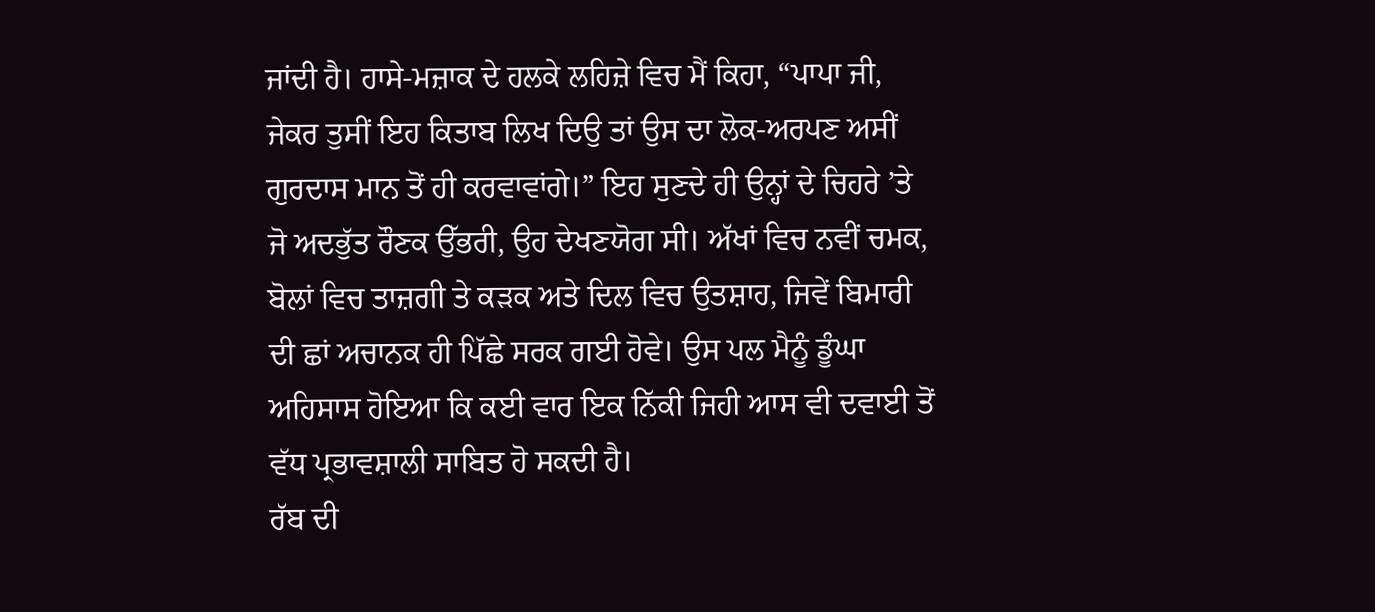ਜਾਂਦੀ ਹੈ। ਹਾਸੇ-ਮਜ਼ਾਕ ਦੇ ਹਲਕੇ ਲਹਿਜ਼ੇ ਵਿਚ ਮੈਂ ਕਿਹਾ, “ਪਾਪਾ ਜੀ, ਜੇਕਰ ਤੁਸੀਂ ਇਹ ਕਿਤਾਬ ਲਿਖ ਦਿਉ ਤਾਂ ਉਸ ਦਾ ਲੋਕ-ਅਰਪਣ ਅਸੀਂ ਗੁਰਦਾਸ ਮਾਨ ਤੋਂ ਹੀ ਕਰਵਾਵਾਂਗੇ।” ਇਹ ਸੁਣਦੇ ਹੀ ਉਨ੍ਹਾਂ ਦੇ ਚਿਹਰੇ ’ਤੇ ਜੋ ਅਦਭੁੱਤ ਰੌਣਕ ਉੱਭਰੀ, ਉਹ ਦੇਖਣਯੋਗ ਸੀ। ਅੱਖਾਂ ਵਿਚ ਨਵੀਂ ਚਮਕ, ਬੋਲਾਂ ਵਿਚ ਤਾਜ਼ਗੀ ਤੇ ਕੜਕ ਅਤੇ ਦਿਲ ਵਿਚ ਉਤਸ਼ਾਹ, ਜਿਵੇਂ ਬਿਮਾਰੀ ਦੀ ਛਾਂ ਅਚਾਨਕ ਹੀ ਪਿੱਛੇ ਸਰਕ ਗਈ ਹੋਵੇ। ਉਸ ਪਲ ਮੈਨੂੰ ਡੂੰਘਾ ਅਹਿਸਾਸ ਹੋਇਆ ਕਿ ਕਈ ਵਾਰ ਇਕ ਨਿੱਕੀ ਜਿਹੀ ਆਸ ਵੀ ਦਵਾਈ ਤੋਂ ਵੱਧ ਪ੍ਰਭਾਵਸ਼ਾਲੀ ਸਾਬਿਤ ਹੋ ਸਕਦੀ ਹੈ।
ਰੱਬ ਦੀ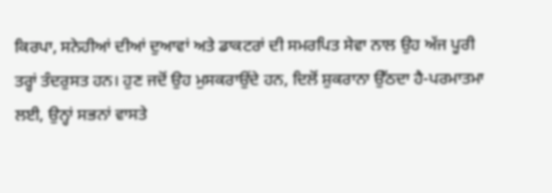ਕਿਰਪਾ, ਸਨੇਹੀਆਂ ਦੀਆਂ ਦੁਆਵਾਂ ਅਤੇ ਡਾਕਟਰਾਂ ਦੀ ਸਮਰਪਿਤ ਸੇਵਾ ਨਾਲ ਉਹ ਅੱਜ ਪੂਰੀ ਤਰ੍ਹਾਂ ਤੰਦਰੁਸਤ ਹਨ। ਹੁਣ ਜਦੋਂ ਉਹ ਮੁਸਕਰਾਉਂਦੇ ਹਨ, ਦਿਲੋਂ ਸ਼ੁਕਰਾਨਾ ਉੱਠਦਾ ਹੈ-ਪਰਮਾਤਮਾ ਲਈ, ਉਨ੍ਹਾਂ ਸਭਨਾਂ ਵਾਸਤੇ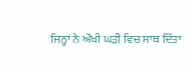ਜਿਨ੍ਹਾਂ ਨੇ ਔਖੀ ਘੜੀ ਵਿਚ ਸਾਥ ਦਿੱਤਾ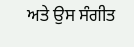ਅਤੇ ਉਸ ਸੰਗੀਤ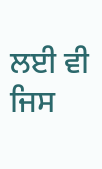ਲਈ ਵੀ ਜਿਸ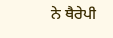ਨੇ ਥੈਰੇਪੀ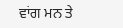ਵਾਂਗ ਮਨ ਤੇ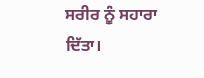ਸਰੀਰ ਨੂੰ ਸਹਾਰਾ ਦਿੱਤਾ।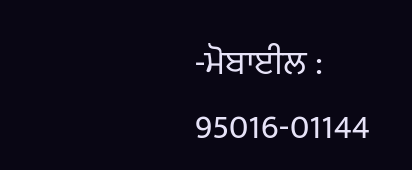-ਮੋਬਾਈਲ : 95016-01144